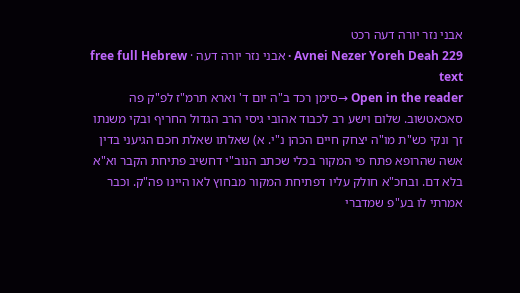אבני נזר יורה דעה רכט
Avnei Nezer Yoreh Deah 229 · אבני נזר יורה דעה · free full Hebrew text
Open in the reader →סימן רכד ב"ה יום ד' וארא תרמ"ז לפ"ק פה סאכאטשוב. שלום וישע רב לכבוד אהובי גיסי הרב הגדול החריף ובקי משנתו זך ונקי כש"ת מו"ה יצחק חיים הכהן נ"י. א) שאלתו שאלת חכם הגיעני בדין אשה שהרופא פתח פי המקור בכלי שכתב הנוב"י דחשיב פתיחת הקבר וא"א בלא דם. ובחכ"א חולק עליו דפתיחת המקור מבחוץ לאו היינו פה"ק. וכבר אמרתי לו בע"פ שמדברי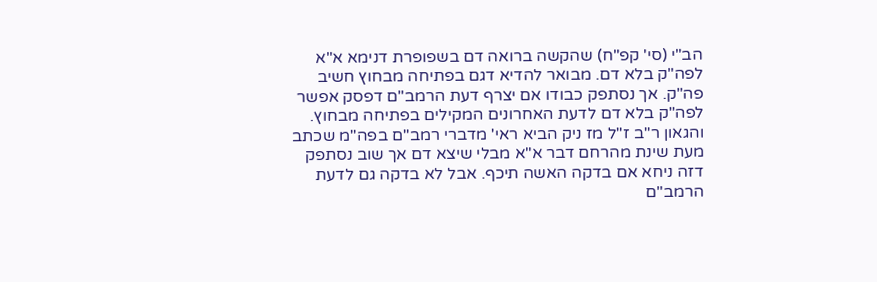הב"י (סי' קפ"ח) שהקשה ברואה דם בשפופרת דנימא א"א לפה"ק בלא דם. מבואר להדיא דגם בפתיחה מבחוץ חשיב פה"ק. אך נסתפק כבודו אם יצרף דעת הרמב"ם דפסק אפשר לפה"ק בלא דם לדעת האחרונים המקילים בפתיחה מבחוץ. והגאון ר"ב ז"ל מז ניק הביא ראי' מדברי רמב"ם בפה"מ שכתב מעת שינת מהרחם דבר א"א מבלי שיצא דם אך שוב נסתפק דזה ניחא אם בדקה האשה תיכף. אבל לא בדקה גם לדעת הרמב"ם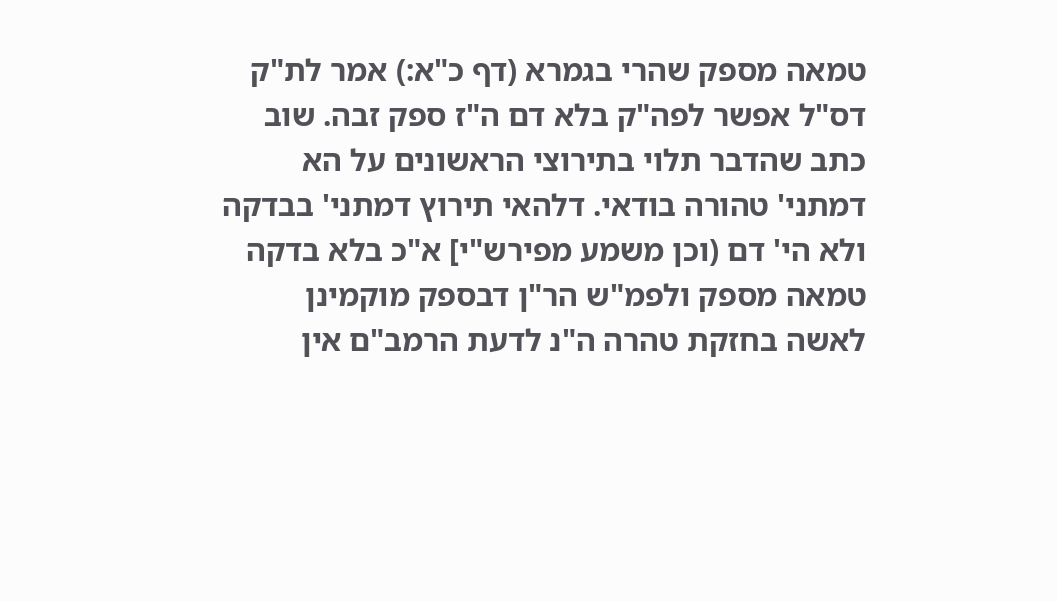טמאה מספק שהרי בגמרא (דף כ"א:) אמר לת"ק דס"ל אפשר לפה"ק בלא דם ה"ז ספק זבה. שוב כתב שהדבר תלוי בתירוצי הראשונים על הא דמתני' טהורה בודאי. דלהאי תירוץ דמתני' בבדקה ולא הי' דם (וכן משמע מפירש"י] א"כ בלא בדקה טמאה מספק ולפמ"ש הר"ן דבספק מוקמינן לאשה בחזקת טהרה ה"נ לדעת הרמב"ם אין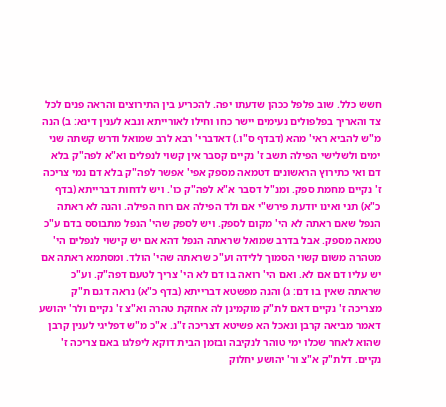חשש כלל. שוב פלפל ככהן שדעתו יפה. להכריע בין התירוצים והראה פנים לכל צד והאריך בפלפולים נעימים יישר כחו וחילו לאורייתא ונבא לענין דינא: ב) הנה מ"ש להביא ראי' מהא (דבדף ס"ו.) דאדברי' רבא לרב שמואל ודרש קשתה שני ימים ולשלישי הפילה תשב ז' נקיים קסבר אין קשוי לנפלים וא"א לפה"ק בלא דם ואי כתירוץ הראשונים דטמאה מספק אפי' אפשר לפה"ק בלא דם נמי צריכה ז' נקיים מחמת ספק. ומנ"ל דסבר א"א לפה"ק כו'. ויש לדחות דברייתא (בדף כ"א) תני ואינו יודעת פירש"י אם ולד הפילה אם רוח הפילה. והנה לא ראתה הנפל שאם ראתה לא הי' מקום לספק. ויש לספק שהי' הנפל מתבוסס בדם ע"כ טמאה מספק. אבל בדרב שמואל שראתה הנפל דהא אם יש קישוי לנפלים הי' מטהרה משום קשוי הסמוך ללידה וע"כ שראתה שהי' הולד. ומסתמא ראתה אם יש עליו דם אם לא. ואם הי' רואה בו דם לא הי' צריך לטעם דפה"ק. וע"כ שראתה שאין בו דם: ג) והנה מפשטא דברייתא (בדף כ"א) נראה דגם ת"ק מצריכה ז' נקיים דאם לת"ק מוקמינן לה אחזקת טהרה וא"צ ז' נקיים ולר' יהושע דאמר מביאה קרבן ונאכל הא פשיטא דצריכה ז"נ. א"כ מ"ש דפליגי לענין קרבן שהוא לאחר שכלו ימי טוהר לנקיבה ובזמן הבית דוקא ליפלגו באם צריכה ז' נקיים. דלת"ק א"צ ור' יהושע יחלוק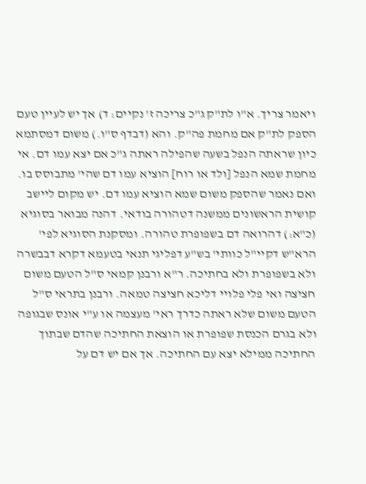ויאמר צריך. א"ו לת"ק ג"כ צריכה ז' נקיים: ד) אך יש לעיין טעם הספק לת"ק אם מחמת פה"ק. והא (דבדף ס"ו.) משום דמסתמא כיון שראתה הנפל בשעה שהפילה ראתה ג"כ אם יצא עמו דם. אי מחמת שמא הנפל [ולד או רוח] הוציא עמו דם שהי' מתבוסס בו. ואם נאמר שהספק משום שמא הוציא עמו דם. יש מקום ליישב קושית הראשונים ממשנה דטהורה בודאי. דהנה מבואר בסוגיא (כ"א:) דהרואה דם בשפופרת טהורה. ומסקנת הסוגיא לפי' הרא"ש דקיי"ל כוותי' בש"ע דפליגי תנאי בטעמא דקרא דבבשרה ולא בשפופרת ולא בחתיכה. ר"א ורבנן קמאי ס"ל הטעם משום חציצה ואי פלי פלויי דליכא חציצה טמאה. ורבנן בתראי ס"ל הטעם משום שלא ראתה כדרך ראי' מעצמה או ע"י אונס שבגופה ולא בגרם הכנסת שפופרת או הוצאת החתיכה שהדם שבתוך החתיכה ממילא יצא עם החתיכה. אך אם יש דם על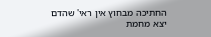החתיכה מבחוץ אין ראי' שהדם יצא מחמת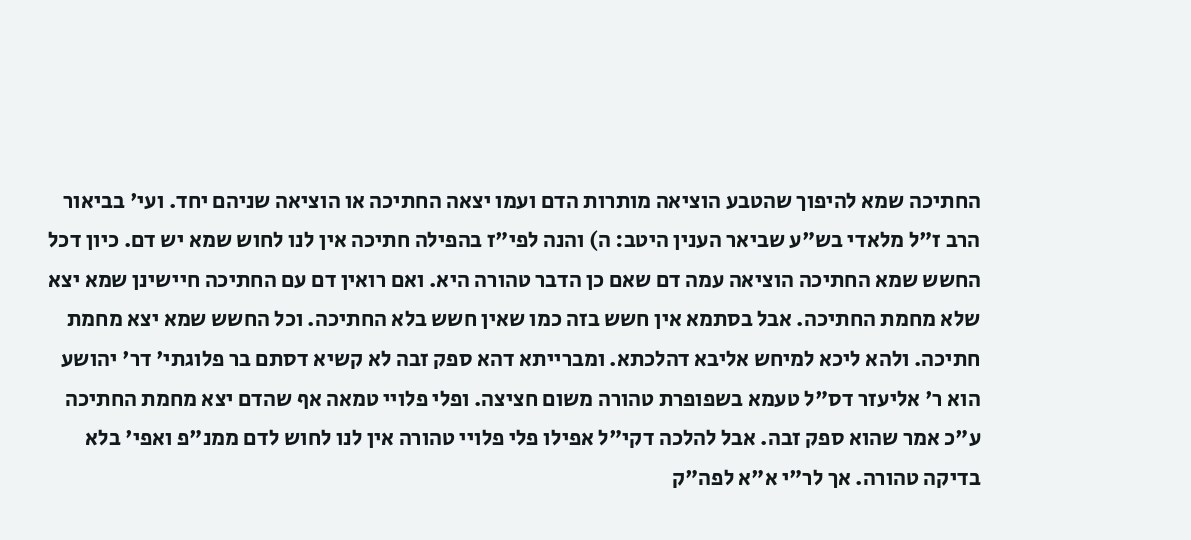החתיכה שמא להיפוך שהטבע הוציאה מותרות הדם ועמו יצאה החתיכה או הוציאה שניהם יחד. ועי' בביאור הרב ז"ל מלאדי בש"ע שביאר הענין היטב: ה) והנה לפי"ז בהפילה חתיכה אין לנו לחוש שמא יש דם. כיון דכל החשש שמא החתיכה הוציאה עמה דם שאם כן הדבר טהורה היא. ואם רואין דם עם החתיכה חיישינן שמא יצא שלא מחמת החתיכה. אבל בסתמא אין חשש בזה כמו שאין חשש בלא החתיכה. וכל החשש שמא יצא מחמת חתיכה. ולהא ליכא למיחש אליבא דהלכתא. ומברייתא דהא ספק זבה לא קשיא דסתם בר פלוגתי' דר' יהושע הוא ר' אליעזר דס"ל טעמא בשפופרת טהורה משום חציצה. ופלי פלויי טמאה אף שהדם יצא מחמת החתיכה ע"כ אמר שהוא ספק זבה. אבל להלכה דקי"ל אפילו פלי פלויי טהורה אין לנו לחוש לדם ממנ"פ ואפי' בלא בדיקה טהורה. אך לר"י א"א לפה"ק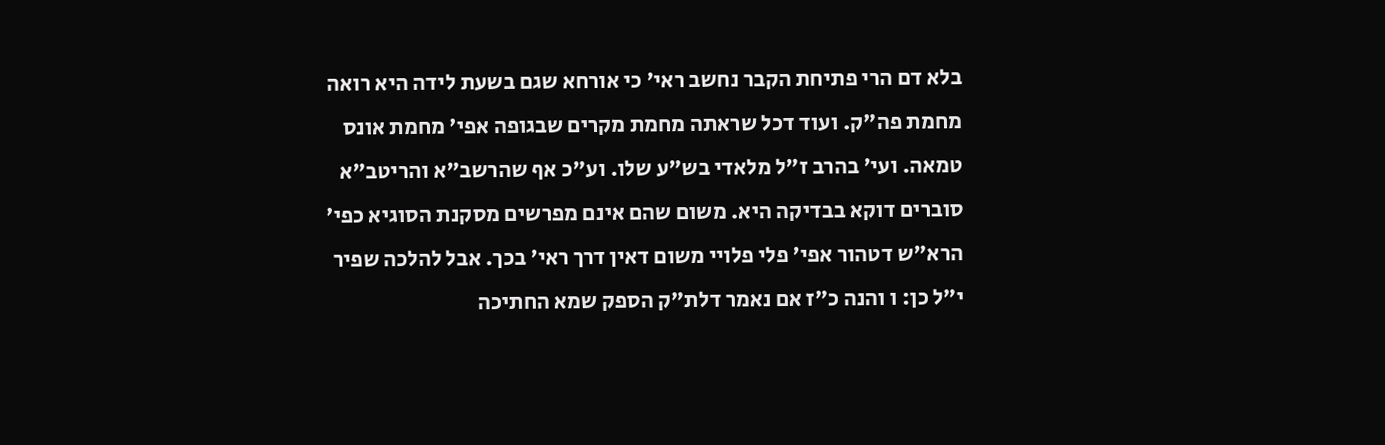בלא דם הרי פתיחת הקבר נחשב ראי' כי אורחא שגם בשעת לידה היא רואה מחמת פה"ק. ועוד דכל שראתה מחמת מקרים שבגופה אפי' מחמת אונס טמאה. ועי' בהרב ז"ל מלאדי בש"ע שלו. וע"כ אף שהרשב"א והריטב"א סוברים דוקא בבדיקה היא. משום שהם אינם מפרשים מסקנת הסוגיא כפי' הרא"ש דטהור אפי' פלי פלויי משום דאין דרך ראי' בכך. אבל להלכה שפיר י"ל כן: ו והנה כ"ז אם נאמר דלת"ק הספק שמא החתיכה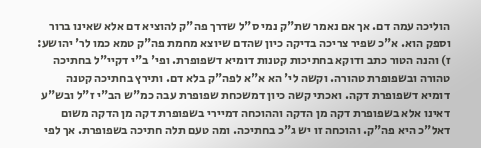הוליכה עמה דם. אך אם נאמר שת"ק נמי ס"ל שדרך פה"ק להוציא דם אלא שאינו ברור וספק הוא. א"כ שפיר צריכה בדיקה כיון שהדם שיוצא מחמת פה"ק טמא כמו לר' יהושע: ז) והנה הטור כתב ודוקא בחתיכות קטנות דומיא דשפופרת. ופי' ב"י דקיי"ל בחתיכה טהורה ובשפופרת טהורה. וקשה לי' הא א"א לפה"ק בלא דם. ותירץ בחתיכה קטנה דומיא דשפופרת דקה. ואכתי קשה כיון דמשכחת שפופרת עבה כמ"ש הב"י ז"ל ובש"ע דאינו אלא בשפופרת דקה מן הדקה וההוכחה דמיירי בשפופרת דקה מן הדקה משום דאל"כ היא פה"ק. והוכחה זו יש ג"כ בחתיכה. ומה טעם תלה חתיכה בשפופרת. אך לפי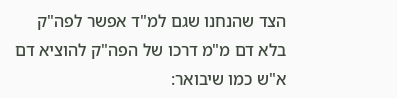הצד שהנחנו שגם למ"ד אפשר לפה"ק בלא דם מ"מ דרכו של הפה"ק להוציא דם א"ש כמו שיבואר: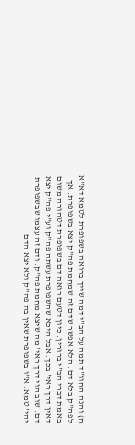ח) והנה החוו"ד תמה על הב"י דמה שייך ברואה בשפופרת לטמא דא"א לפה"ק בלא דם. הלא אפשר שדם זה שמחמת פה"ק יצא בשפופרת. אך באמת דברי הב"י ברורין. כיון דטעם רואה דם בשפופרת דטהורה משום דאין דרך ראי' בכך. אבל היכא שהשפופרת עשתה פה"ק וע"י פה"ק יצא דם. שוב הוי דרך ראי' מה שיצא מחמת פה"ק. ודם זה עצמו שבשפופרת יהי' טמא. א"ו בשפופרת שאין בה פה"ק ולא יצא הדם